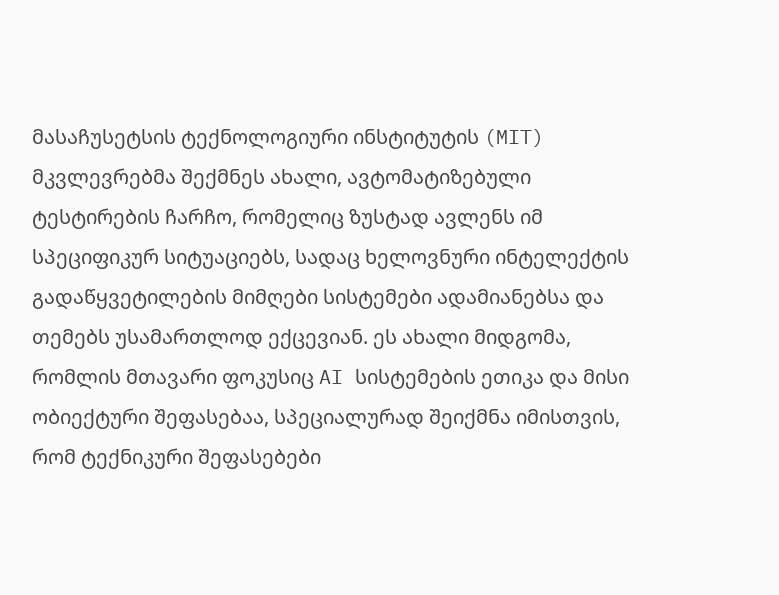მასაჩუსეტსის ტექნოლოგიური ინსტიტუტის (MIT) მკვლევრებმა შექმნეს ახალი, ავტომატიზებული ტესტირების ჩარჩო, რომელიც ზუსტად ავლენს იმ სპეციფიკურ სიტუაციებს, სადაც ხელოვნური ინტელექტის გადაწყვეტილების მიმღები სისტემები ადამიანებსა და თემებს უსამართლოდ ექცევიან. ეს ახალი მიდგომა, რომლის მთავარი ფოკუსიც AI სისტემების ეთიკა და მისი ობიექტური შეფასებაა, სპეციალურად შეიქმნა იმისთვის, რომ ტექნიკური შეფასებები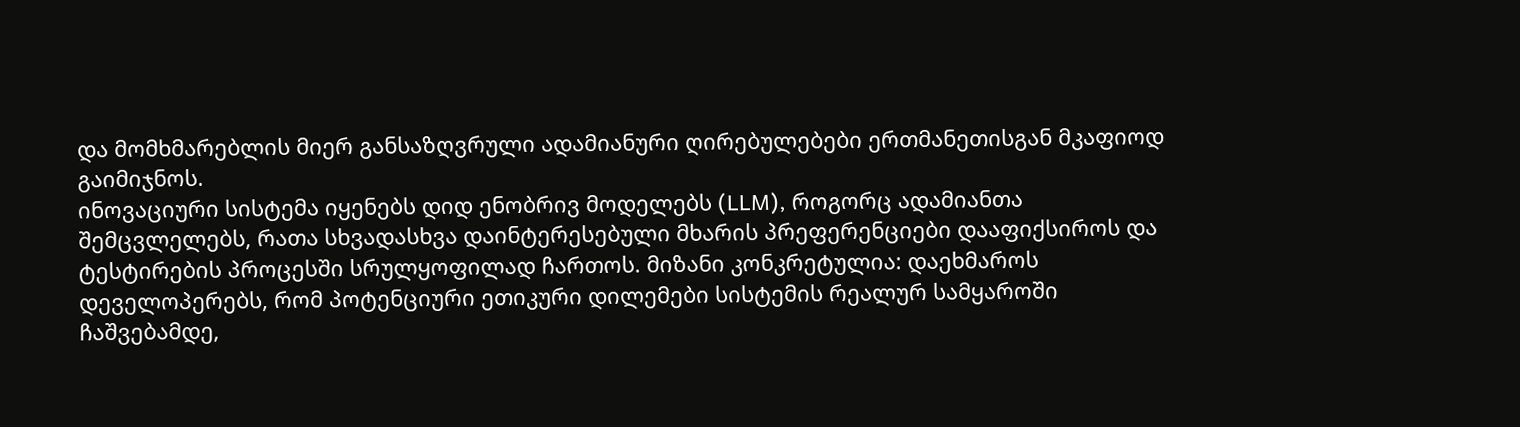და მომხმარებლის მიერ განსაზღვრული ადამიანური ღირებულებები ერთმანეთისგან მკაფიოდ გაიმიჯნოს.
ინოვაციური სისტემა იყენებს დიდ ენობრივ მოდელებს (LLM), როგორც ადამიანთა შემცვლელებს, რათა სხვადასხვა დაინტერესებული მხარის პრეფერენციები დააფიქსიროს და ტესტირების პროცესში სრულყოფილად ჩართოს. მიზანი კონკრეტულია: დაეხმაროს დეველოპერებს, რომ პოტენციური ეთიკური დილემები სისტემის რეალურ სამყაროში ჩაშვებამდე,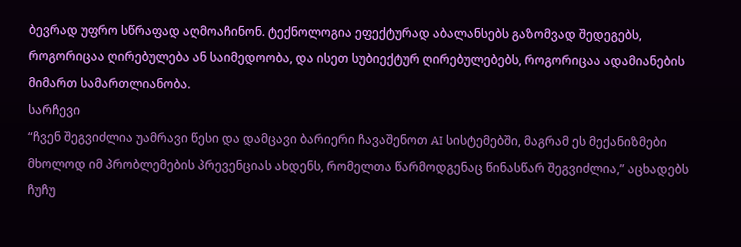ბევრად უფრო სწრაფად აღმოაჩინონ. ტექნოლოგია ეფექტურად აბალანსებს გაზომვად შედეგებს, როგორიცაა ღირებულება ან საიმედოობა, და ისეთ სუბიექტურ ღირებულებებს, როგორიცაა ადამიანების მიმართ სამართლიანობა.
სარჩევი
“ჩვენ შეგვიძლია უამრავი წესი და დამცავი ბარიერი ჩავაშენოთ AI სისტემებში, მაგრამ ეს მექანიზმები მხოლოდ იმ პრობლემების პრევენციას ახდენს, რომელთა წარმოდგენაც წინასწარ შეგვიძლია,” აცხადებს ჩუჩუ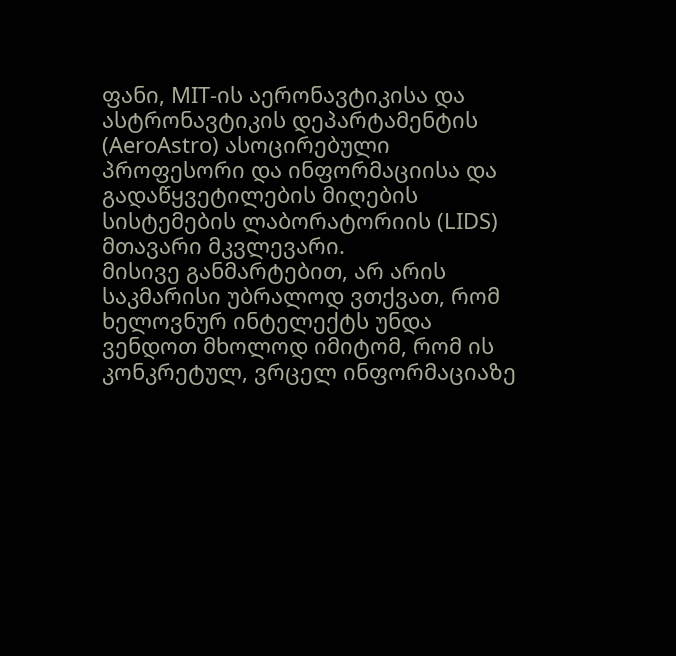ფანი, MIT-ის აერონავტიკისა და ასტრონავტიკის დეპარტამენტის (AeroAstro) ასოცირებული პროფესორი და ინფორმაციისა და გადაწყვეტილების მიღების სისტემების ლაბორატორიის (LIDS) მთავარი მკვლევარი.
მისივე განმარტებით, არ არის საკმარისი უბრალოდ ვთქვათ, რომ ხელოვნურ ინტელექტს უნდა ვენდოთ მხოლოდ იმიტომ, რომ ის კონკრეტულ, ვრცელ ინფორმაციაზე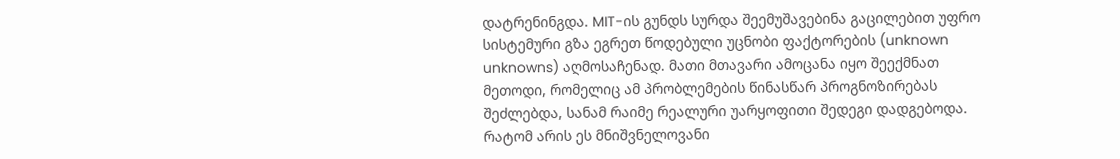დატრენინგდა. MIT-ის გუნდს სურდა შეემუშავებინა გაცილებით უფრო სისტემური გზა ეგრეთ წოდებული უცნობი ფაქტორების (unknown unknowns) აღმოსაჩენად. მათი მთავარი ამოცანა იყო შეექმნათ მეთოდი, რომელიც ამ პრობლემების წინასწარ პროგნოზირებას შეძლებდა, სანამ რაიმე რეალური უარყოფითი შედეგი დადგებოდა.
რატომ არის ეს მნიშვნელოვანი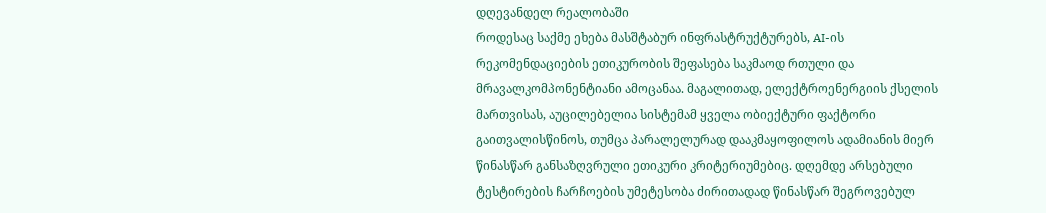დღევანდელ რეალობაში
როდესაც საქმე ეხება მასშტაბურ ინფრასტრუქტურებს, AI-ის რეკომენდაციების ეთიკურობის შეფასება საკმაოდ რთული და მრავალკომპონენტიანი ამოცანაა. მაგალითად, ელექტროენერგიის ქსელის მართვისას, აუცილებელია სისტემამ ყველა ობიექტური ფაქტორი გაითვალისწინოს, თუმცა პარალელურად დააკმაყოფილოს ადამიანის მიერ წინასწარ განსაზღვრული ეთიკური კრიტერიუმებიც. დღემდე არსებული ტესტირების ჩარჩოების უმეტესობა ძირითადად წინასწარ შეგროვებულ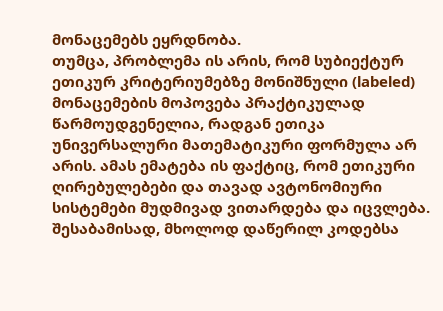მონაცემებს ეყრდნობა.
თუმცა, პრობლემა ის არის, რომ სუბიექტურ ეთიკურ კრიტერიუმებზე მონიშნული (labeled) მონაცემების მოპოვება პრაქტიკულად წარმოუდგენელია, რადგან ეთიკა უნივერსალური მათემატიკური ფორმულა არ არის. ამას ემატება ის ფაქტიც, რომ ეთიკური ღირებულებები და თავად ავტონომიური სისტემები მუდმივად ვითარდება და იცვლება. შესაბამისად, მხოლოდ დაწერილ კოდებსა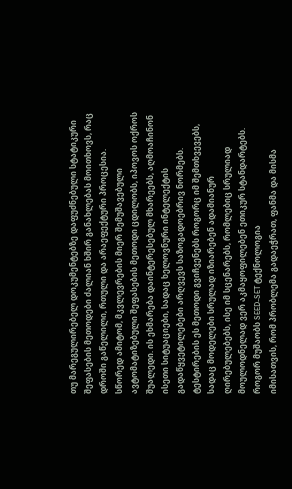თუ მარეგულირებელ დოკუმენტებზე დაფუძნებული სტატიკური შეფასების მეთოდები ძალიან ხშირ განახლებას მოითხოვს, რაც დროში გაწელილი, რთული და არაეფექტური პროცესია.
სწორედ ამიტომ, მკვლევრების მიერ შემუშავებული ავტომატიზებული შეფასების მეთოდი ცდილობს, იპოვოს ოქროს შუალედი. ის ეხმარება დაინტერესებულ მხარეებს, აღმოაჩინონ ისეთი სიტუაციები, სადაც ხელოვნური ინტელექტის გადაწყვეტილებები არღვევს საზოგადოებრივ ნორმებს. ტესტირების ეს მეთოდი გვიჩვენებს როგორც იმ შემთხვევებს, სადაც მოდელები სრულად იზიარებენ ადამიანურ ღირებულებებს, ისე იმ სცენარებს, რომლებიც სრულიად მოულოდნელად ვერ აკმაყოფილებენ ეთიკურ სტანდარტებს.
როგორ მუშაობს SEED-SET ტექნოლოგია
იმისათვის, რომ პრობლემა გადაეჭრათ, ფანმა და მისმა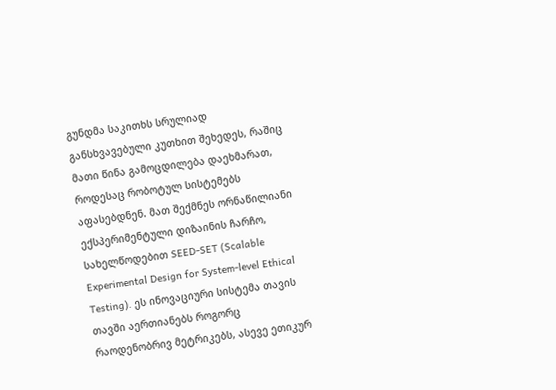გუნდმა საკითხს სრულიად განსხვავებული კუთხით შეხედეს, რაშიც მათი წინა გამოცდილება დაეხმარათ, როდესაც რობოტულ სისტემებს აფასებდნენ. მათ შექმნეს ორნაწილიანი ექსპერიმენტული დიზაინის ჩარჩო, სახელწოდებით SEED-SET (Scalable Experimental Design for System-level Ethical Testing). ეს ინოვაციური სისტემა თავის თავში აერთიანებს როგორც რაოდენობრივ მეტრიკებს, ასევე ეთიკურ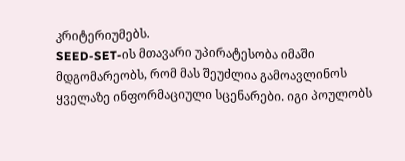კრიტერიუმებს.
SEED-SET-ის მთავარი უპირატესობა იმაში მდგომარეობს, რომ მას შეუძლია გამოავლინოს ყველაზე ინფორმაციული სცენარები. იგი პოულობს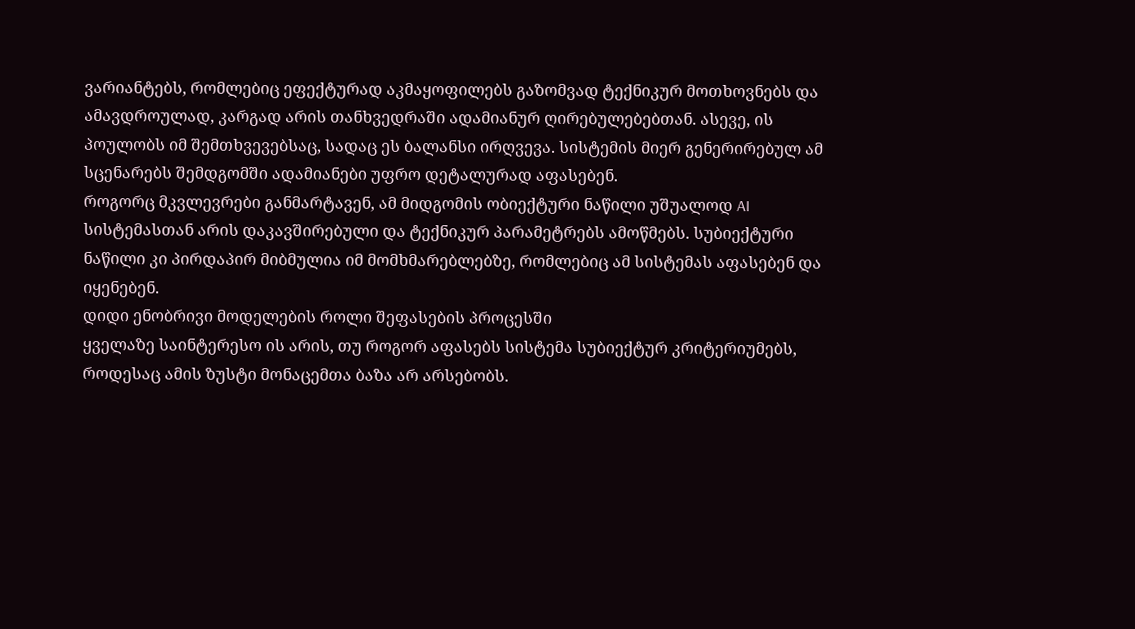ვარიანტებს, რომლებიც ეფექტურად აკმაყოფილებს გაზომვად ტექნიკურ მოთხოვნებს და ამავდროულად, კარგად არის თანხვედრაში ადამიანურ ღირებულებებთან. ასევე, ის პოულობს იმ შემთხვევებსაც, სადაც ეს ბალანსი ირღვევა. სისტემის მიერ გენერირებულ ამ სცენარებს შემდგომში ადამიანები უფრო დეტალურად აფასებენ.
როგორც მკვლევრები განმარტავენ, ამ მიდგომის ობიექტური ნაწილი უშუალოდ AI სისტემასთან არის დაკავშირებული და ტექნიკურ პარამეტრებს ამოწმებს. სუბიექტური ნაწილი კი პირდაპირ მიბმულია იმ მომხმარებლებზე, რომლებიც ამ სისტემას აფასებენ და იყენებენ.
დიდი ენობრივი მოდელების როლი შეფასების პროცესში
ყველაზე საინტერესო ის არის, თუ როგორ აფასებს სისტემა სუბიექტურ კრიტერიუმებს, როდესაც ამის ზუსტი მონაცემთა ბაზა არ არსებობს.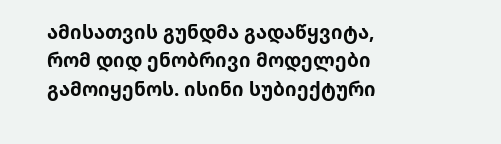ამისათვის გუნდმა გადაწყვიტა, რომ დიდ ენობრივი მოდელები გამოიყენოს. ისინი სუბიექტური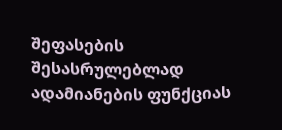შეფასების შესასრულებლად ადამიანების ფუნქციას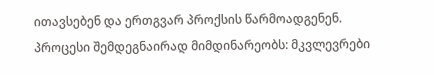ითავსებენ და ერთგვარ პროქსის წარმოადგენენ.
პროცესი შემდეგნაირად მიმდინარეობს: მკვლევრები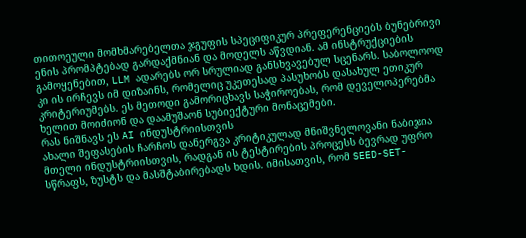თითოეული მომხმარებელთა ჯგუფის სპეციფიკურ პრეფერენციებს ბუნებრივი ენის პრომპტებად გარდაქმნიან და მოდელს აწვდიან. ამ ინსტრუქციების გამოყენებით, LLM ადარებს ორ სრულიად განსხვავებულ სცენარს. საბოლოოდ კი ის ირჩევს იმ დიზაინს, რომელიც უკეთესად პასუხობს დასახულ ეთიკურ კრიტერიუმებს. ეს მეთოდი გამორიცხავს საჭიროებას, რომ დეველოპერებმა ხელით მოიძიონ და დაამუშაონ სუბიექტური მონაცემები.
რას ნიშნავს ეს AI ინდუსტრიისთვის
ახალი შეფასების ჩარჩოს დანერგვა კრიტიკულად მნიშვნელოვანი ნაბიჯია მთელი ინდუსტრიისთვის, რადგან ის ტესტირების პროცესს ბევრად უფრო სწრაფს, ზუსტს და მასშტაბირებადს ხდის. იმისათვის, რომ SEED-SET-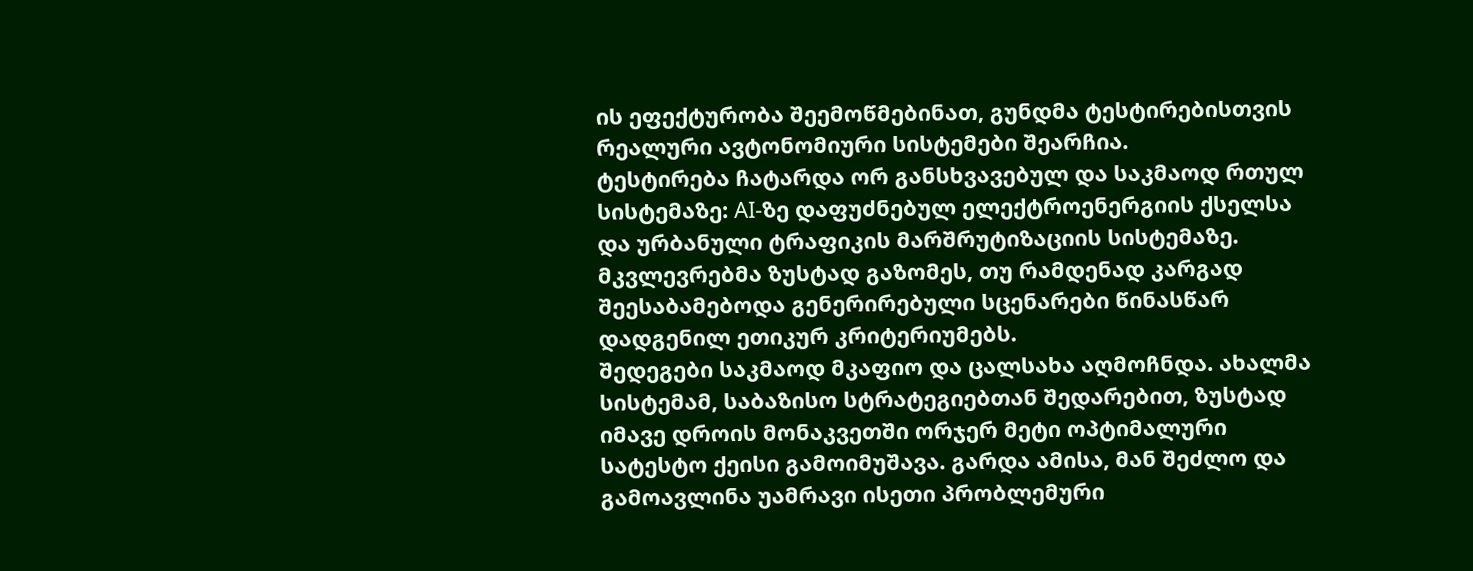ის ეფექტურობა შეემოწმებინათ, გუნდმა ტესტირებისთვის რეალური ავტონომიური სისტემები შეარჩია.
ტესტირება ჩატარდა ორ განსხვავებულ და საკმაოდ რთულ სისტემაზე: AI-ზე დაფუძნებულ ელექტროენერგიის ქსელსა და ურბანული ტრაფიკის მარშრუტიზაციის სისტემაზე. მკვლევრებმა ზუსტად გაზომეს, თუ რამდენად კარგად შეესაბამებოდა გენერირებული სცენარები წინასწარ დადგენილ ეთიკურ კრიტერიუმებს.
შედეგები საკმაოდ მკაფიო და ცალსახა აღმოჩნდა. ახალმა სისტემამ, საბაზისო სტრატეგიებთან შედარებით, ზუსტად იმავე დროის მონაკვეთში ორჯერ მეტი ოპტიმალური სატესტო ქეისი გამოიმუშავა. გარდა ამისა, მან შეძლო და გამოავლინა უამრავი ისეთი პრობლემური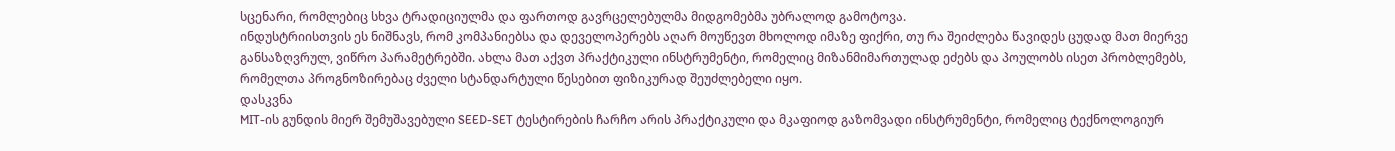სცენარი, რომლებიც სხვა ტრადიციულმა და ფართოდ გავრცელებულმა მიდგომებმა უბრალოდ გამოტოვა.
ინდუსტრიისთვის ეს ნიშნავს, რომ კომპანიებსა და დეველოპერებს აღარ მოუწევთ მხოლოდ იმაზე ფიქრი, თუ რა შეიძლება წავიდეს ცუდად მათ მიერვე განსაზღვრულ, ვიწრო პარამეტრებში. ახლა მათ აქვთ პრაქტიკული ინსტრუმენტი, რომელიც მიზანმიმართულად ეძებს და პოულობს ისეთ პრობლემებს, რომელთა პროგნოზირებაც ძველი სტანდარტული წესებით ფიზიკურად შეუძლებელი იყო.
დასკვნა
MIT-ის გუნდის მიერ შემუშავებული SEED-SET ტესტირების ჩარჩო არის პრაქტიკული და მკაფიოდ გაზომვადი ინსტრუმენტი, რომელიც ტექნოლოგიურ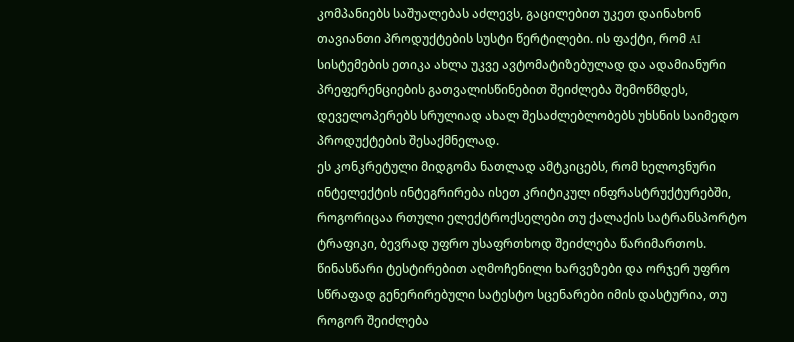კომპანიებს საშუალებას აძლევს, გაცილებით უკეთ დაინახონ თავიანთი პროდუქტების სუსტი წერტილები. ის ფაქტი, რომ AI სისტემების ეთიკა ახლა უკვე ავტომატიზებულად და ადამიანური პრეფერენციების გათვალისწინებით შეიძლება შემოწმდეს, დეველოპერებს სრულიად ახალ შესაძლებლობებს უხსნის საიმედო პროდუქტების შესაქმნელად.
ეს კონკრეტული მიდგომა ნათლად ამტკიცებს, რომ ხელოვნური ინტელექტის ინტეგრირება ისეთ კრიტიკულ ინფრასტრუქტურებში, როგორიცაა რთული ელექტროქსელები თუ ქალაქის სატრანსპორტო ტრაფიკი, ბევრად უფრო უსაფრთხოდ შეიძლება წარიმართოს. წინასწარი ტესტირებით აღმოჩენილი ხარვეზები და ორჯერ უფრო სწრაფად გენერირებული სატესტო სცენარები იმის დასტურია, თუ როგორ შეიძლება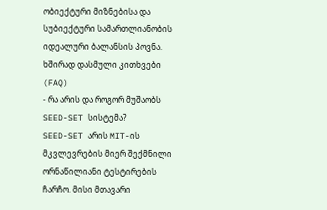ობიექტური მიზნებისა და სუბიექტური სამართლიანობის იდეალური ბალანსის პოვნა.
ხშირად დასმული კითხვები (FAQ)
- რა არის და როგორ მუშაობს SEED-SET სისტემა?
SEED-SET არის MIT-ის მკვლევრების მიერ შექმნილი ორნაწილიანი ტესტირების ჩარჩო. მისი მთავარი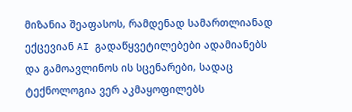მიზანია შეაფასოს, რამდენად სამართლიანად ექცევიან AI გადაწყვეტილებები ადამიანებს და გამოავლინოს ის სცენარები, სადაც ტექნოლოგია ვერ აკმაყოფილებს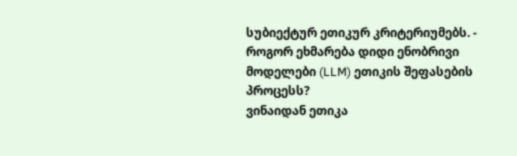სუბიექტურ ეთიკურ კრიტერიუმებს. - როგორ ეხმარება დიდი ენობრივი მოდელები (LLM) ეთიკის შეფასების პროცესს?
ვინაიდან ეთიკა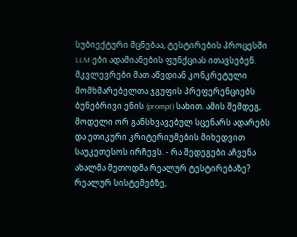სუბიექტური მცნებაა, ტესტირების პროცესში LLM-ები ადამიანების ფუნქციას ითავსებენ. მკვლევრები მათ აწვდიან კონკრეტული მომხმარებელთა ჯგუფის პრეფერენციებს ბუნებრივი ენის (prompt) სახით. ამის შემდეგ, მოდელი ორ განსხვავებულ სცენარს ადარებს და ეთიკური კრიტერიუმების მიხედვით საუკეთესოს ირჩევს. - რა შედეგები აჩვენა ახალმა მეთოდმა რეალურ ტესტირებაზე?
რეალურ სისტემებზე,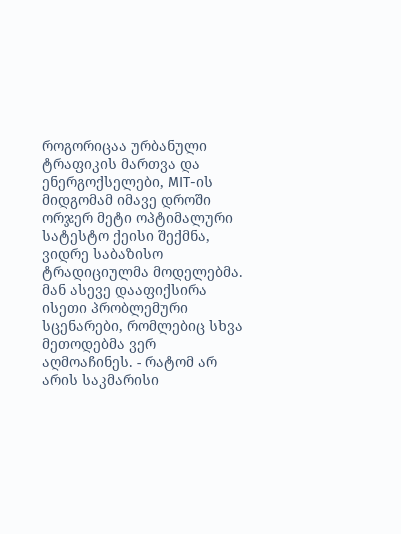როგორიცაა ურბანული ტრაფიკის მართვა და ენერგოქსელები, MIT-ის მიდგომამ იმავე დროში ორჯერ მეტი ოპტიმალური სატესტო ქეისი შექმნა, ვიდრე საბაზისო ტრადიციულმა მოდელებმა. მან ასევე დააფიქსირა ისეთი პრობლემური სცენარები, რომლებიც სხვა მეთოდებმა ვერ აღმოაჩინეს. - რატომ არ არის საკმარისი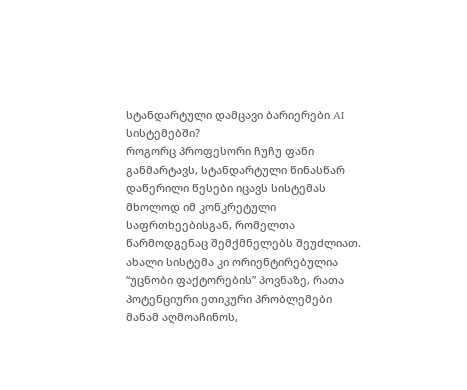სტანდარტული დამცავი ბარიერები AI სისტემებში?
როგორც პროფესორი ჩუჩუ ფანი განმარტავს, სტანდარტული წინასწარ დაწერილი წესები იცავს სისტემას მხოლოდ იმ კონკრეტული საფრთხეებისგან, რომელთა წარმოდგენაც შემქმნელებს შეუძლიათ. ახალი სისტემა კი ორიენტირებულია “უცნობი ფაქტორების” პოვნაზე, რათა პოტენციური ეთიკური პრობლემები მანამ აღმოაჩინოს,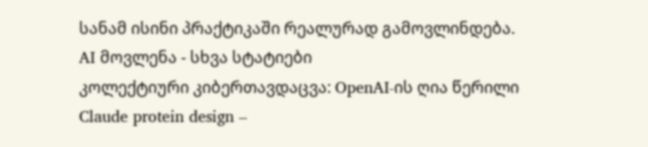სანამ ისინი პრაქტიკაში რეალურად გამოვლინდება.
AI მოვლენა - სხვა სტატიები
კოლექტიური კიბერთავდაცვა: OpenAI-ის ღია წერილი
Claude protein design –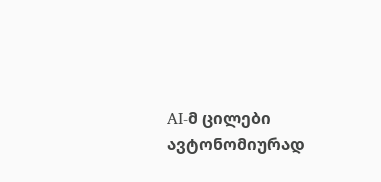AI-მ ცილები ავტონომიურად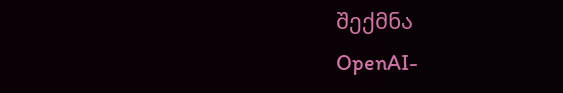შექმნა
OpenAI-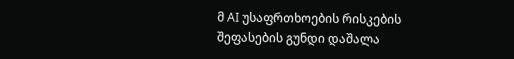მ AI უსაფრთხოების რისკების შეფასების გუნდი დაშალა